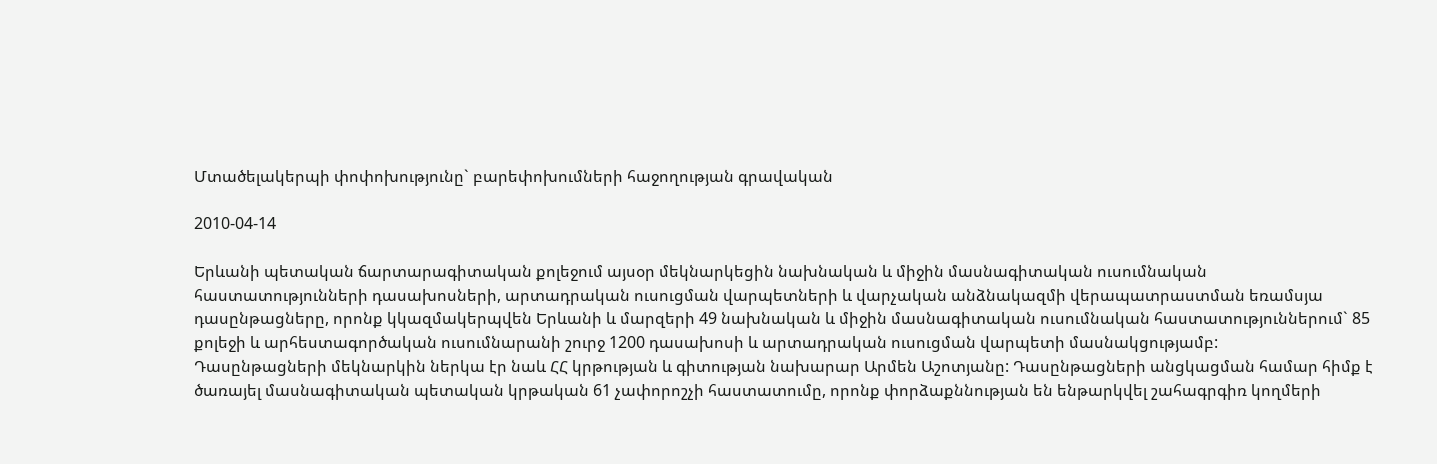Մտածելակերպի փոփոխությունը` բարեփոխումների հաջողության գրավական

2010-04-14

Երևանի պետական ճարտարագիտական քոլեջում այսօր մեկնարկեցին նախնական և միջին մասնագիտական ուսումնական հաստատությունների դասախոսների, արտադրական ուսուցման վարպետների և վարչական անձնակազմի վերապատրաստման եռամսյա դասընթացները, որոնք կկազմակերպվեն Երևանի և մարզերի 49 նախնական և միջին մասնագիտական ուսումնական հաստատություններում` 85 քոլեջի և արհեստագործական ուսումնարանի շուրջ 1200 դասախոսի և արտադրական ուսուցման վարպետի մասնակցությամբ:
Դասընթացների մեկնարկին ներկա էր նաև ՀՀ կրթության և գիտության նախարար Արմեն Աշոտյանը: Դասընթացների անցկացման համար հիմք է ծառայել մասնագիտական պետական կրթական 61 չափորոշչի հաստատումը, որոնք փորձաքննության են ենթարկվել շահագրգիռ կողմերի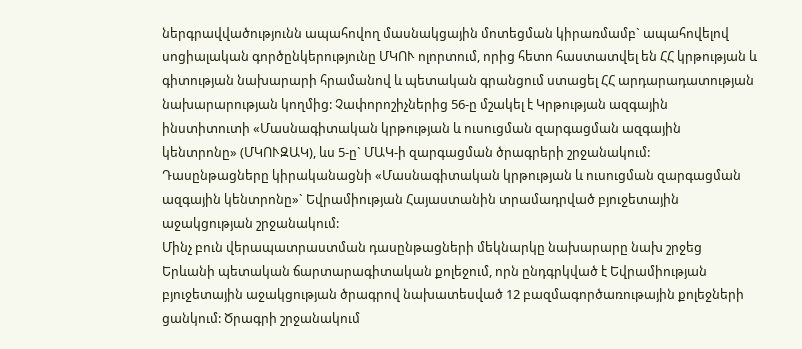ներգրավվածությունն ապահովող մասնակցային մոտեցման կիրառմամբ` ապահովելով սոցիալական գործընկերությունը ՄԿՈՒ ոլորտում, որից հետո հաստատվել են ՀՀ կրթության և գիտության նախարարի հրամանով և պետական գրանցում ստացել ՀՀ արդարադատության նախարարության կողմից: Չափորոշիչներից 56-ը մշակել է Կրթության ազգային ինստիտուտի «Մասնագիտական կրթության և ուսուցման զարգացման ազգային կենտրոնը» (ՄԿՈՒԶԱԿ), ևս 5-ը` ՄԱԿ-ի զարգացման ծրագրերի շրջանակում: Դասընթացները կիրականացնի «Մասնագիտական կրթության և ուսուցման զարգացման ազգային կենտրոնը»` Եվրամիության Հայաստանին տրամադրված բյուջետային աջակցության շրջանակում:
Մինչ բուն վերապատրաստման դասընթացների մեկնարկը նախարարը նախ շրջեց Երևանի պետական ճարտարագիտական քոլեջում, որն ընդգրկված է Եվրամիության բյուջետային աջակցության ծրագրով նախատեսված 12 բազմագործառութային քոլեջների ցանկում: Ծրագրի շրջանակում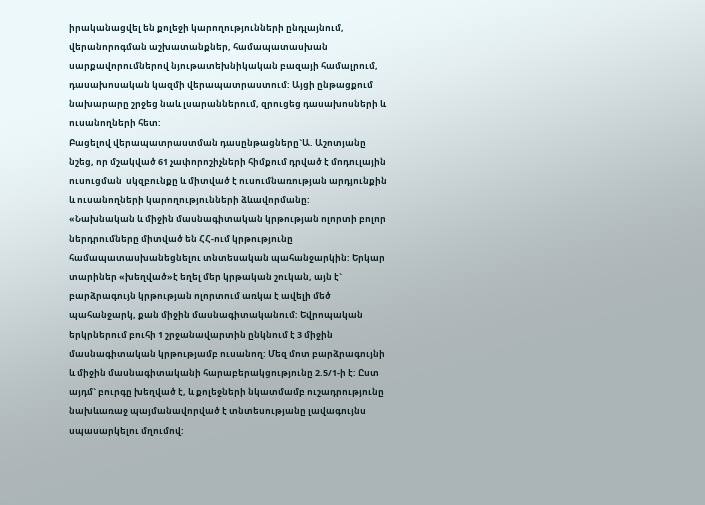իրականացվել են քոլեջի կարողությունների ընդլայնում, վերանորոգման աշխատանքներ, համապատասխան սարքավորումներով նյութատեխնիկական բազայի համալրում, դասախոսական կազմի վերապատրաստում: Այցի ընթացքում նախարարը շրջեց նաև լսարաններում, զրուցեց դասախոսների և ուսանողների հետ:
Բացելով վերապատրաստման դասընթացները`Ա. Աշոտյանը նշեց, որ մշակված 61 չափորոշիչների հիմքում դրված է մոդուլային ուսուցման  սկզբունքը և միտված է ուսումնառության արդյունքին և ուսանողների կարողությունների ձևավորմանը:
«Նախնական և միջին մասնագիտական կրթության ոլորտի բոլոր ներդրումները միտված են ՀՀ-ում կրթությունը համապատասխանեցնելու տնտեսական պահանջարկին: Երկար տարիներ «խեղված»է եղել մեր կրթական շուկան, այն է` բարձրագույն կրթության ոլորտում առկա է ավելի մեծ պահանջարկ, քան միջին մասնագիտականում: Եվրոպական երկրներում բուհի 1 շրջանավարտին ընկնում է 3 միջին մասնագիտական կրթությամբ ուսանող: Մեզ մոտ բարձրագույնի և միջին մասնագիտականի հարաբերակցությունը 2.5/1-ի է: Ըստ այդմ` բուրգը խեղված է, և քոլեջների նկատմամբ ուշադրությունը նախևառաջ պայմանավորված է տնտեսությանը լավագույնս սպասարկելու մղումով: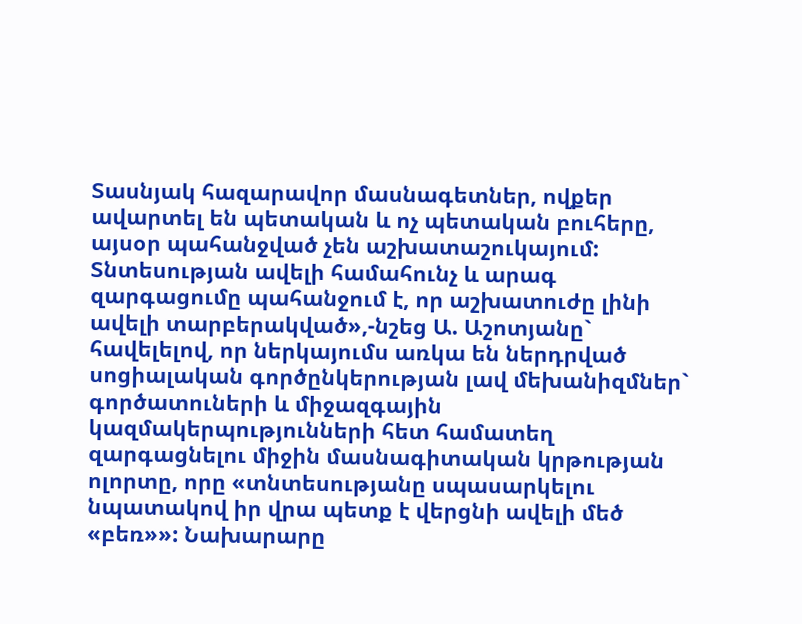Տասնյակ հազարավոր մասնագետներ, ովքեր ավարտել են պետական և ոչ պետական բուհերը, այսօր պահանջված չեն աշխատաշուկայում: Տնտեսության ավելի համահունչ և արագ զարգացումը պահանջում է, որ աշխատուժը լինի ավելի տարբերակված»,-նշեց Ա. Աշոտյանը` հավելելով, որ ներկայումս առկա են ներդրված սոցիալական գործընկերության լավ մեխանիզմներ` գործատուների և միջազգային կազմակերպությունների հետ համատեղ զարգացնելու միջին մասնագիտական կրթության ոլորտը, որը «տնտեսությանը սպասարկելու նպատակով իր վրա պետք է վերցնի ավելի մեծ «բեռ»»: Նախարարը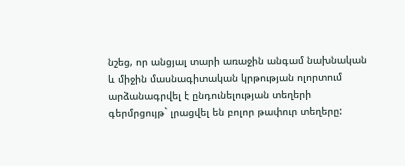նշեց, որ անցյալ տարի առաջին անգամ նախնական և միջին մասնագիտական կրթության ոլորտում արձանագրվել է ընդունելության տեղերի գերմրցույթ` լրացվել են բոլոր թափուր տեղերը: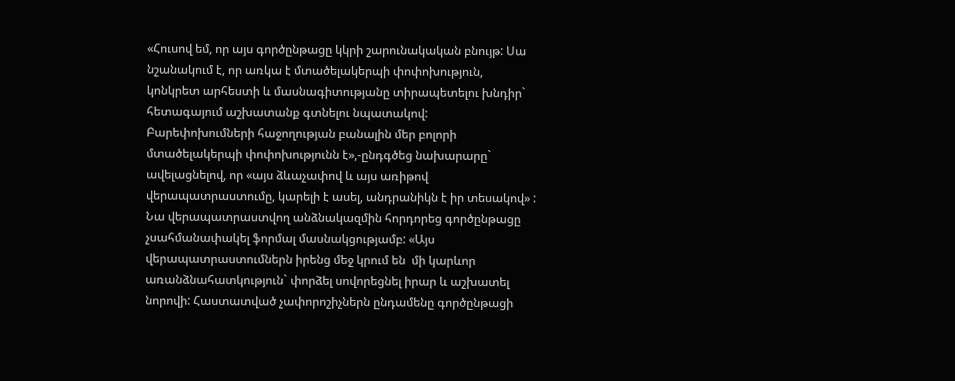«Հուսով եմ, որ այս գործընթացը կկրի շարունակական բնույթ: Սա նշանակում է, որ առկա է մտածելակերպի փոփոխություն, կոնկրետ արհեստի և մասնագիտությանը տիրապետելու խնդիր` հետագայում աշխատանք գտնելու նպատակով: Բարեփոխումների հաջողության բանալին մեր բոլորի մտածելակերպի փոփոխությունն է»,-ընդգծեց նախարարը` ավելացնելով, որ «այս ձևաչափով և այս առիթով վերապատրաստումը, կարելի է ասել, անդրանիկն է իր տեսակով» : Նա վերապատրաստվող անձնակազմին հորդորեց գործընթացը չսահմանափակել ֆորմալ մասնակցությամբ: «Այս վերապատրաստումներն իրենց մեջ կրում են  մի կարևոր առանձնահատկություն` փորձել սովորեցնել իրար և աշխատել նորովի: Հաստատված չափորոշիչներն ընդամենը գործընթացի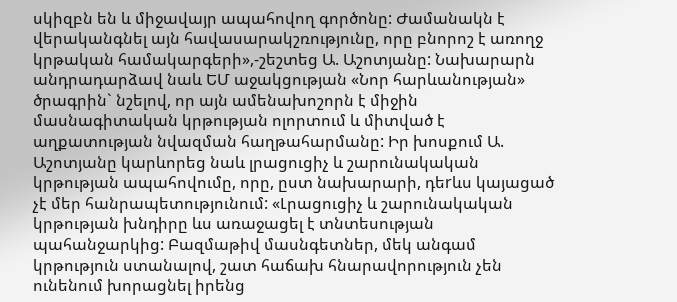սկիզբն են և միջավայր ապահովող գործոնը: Ժամանակն է վերականգնել այն հավասարակշռությունը, որը բնորոշ է առողջ կրթական համակարգերի»,-շեշտեց Ա. Աշոտյանը: Նախարարն անդրադարձավ նաև ԵՄ աջակցության «Նոր հարևանության» ծրագրին` նշելով, որ այն ամենախոշորն է միջին մասնագիտական կրթության ոլորտում և միտված է աղքատության նվազման հաղթահարմանը: Իր խոսքում Ա. Աշոտյանը կարևորեց նաև լրացուցիչ և շարունակական կրթության ապահովումը, որը, ըստ նախարարի, դեrևս կայացած չէ մեր հանրապետությունում: «Լրացուցիչ և շարունակական կրթության խնդիրը ևս առաջացել է տնտեսության պահանջարկից: Բազմաթիվ մասնգետներ, մեկ անգամ կրթություն ստանալով, շատ հաճախ հնարավորություն չեն ունենում խորացնել իրենց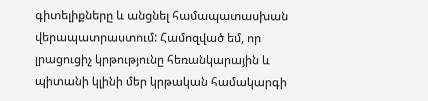գիտելիքները և անցնել համապատասխան վերապատրաստում: Համոզված եմ, որ լրացուցիչ կրթությունը հեռանկարային և պիտանի կլինի մեր կրթական համակարգի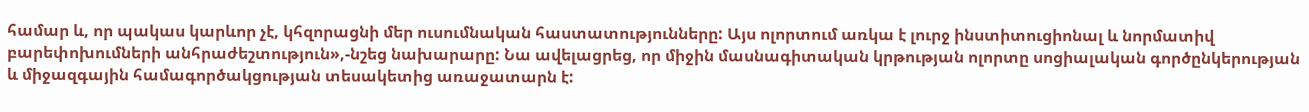համար և, որ պակաս կարևոր չէ, կհզորացնի մեր ուսումնական հաստատությունները: Այս ոլորտում առկա է լուրջ ինստիտուցիոնալ և նորմատիվ բարեփոխումների անհրաժեշտություն»,-նշեց նախարարը: Նա ավելացրեց, որ միջին մասնագիտական կրթության ոլորտը սոցիալական գործընկերության և միջազգային համագործակցության տեսակետից առաջատարն է: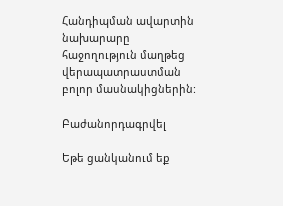Հանդիպման ավարտին նախարարը հաջողություն մաղթեց վերապատրաստման բոլոր մասնակիցներին:

Բաժանորդագրվել

Եթե ցանկանում եք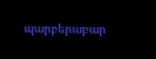պարբերաբար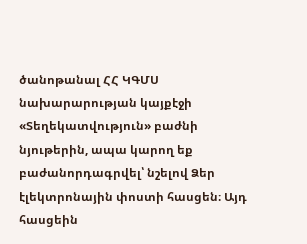ծանոթանալ ՀՀ ԿԳՄՍ նախարարության կայքէջի «Տեղեկատվություն» բաժնի նյութերին, ապա կարող եք բաժանորդագրվել՝ նշելով Ձեր էլեկտրոնային փոստի հասցեն։ Այդ հասցեին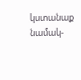կստանաք նամակ-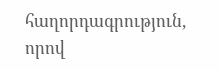հաղորդագրություն, որով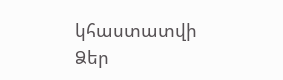կհաստատվի Ձեր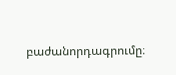բաժանորդագրումը։